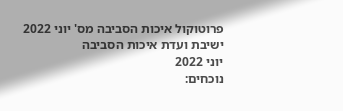פרוטוקול איכות הסביבה מס' יוני 2022
ישיבת ועדת איכות הסביבה
יוני 2022
נוכחים: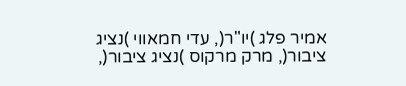אמיר פלג )יו"ר(, עדי חמאווי )נציג ציבור(, מרק מרקוס )נציג ציבור(,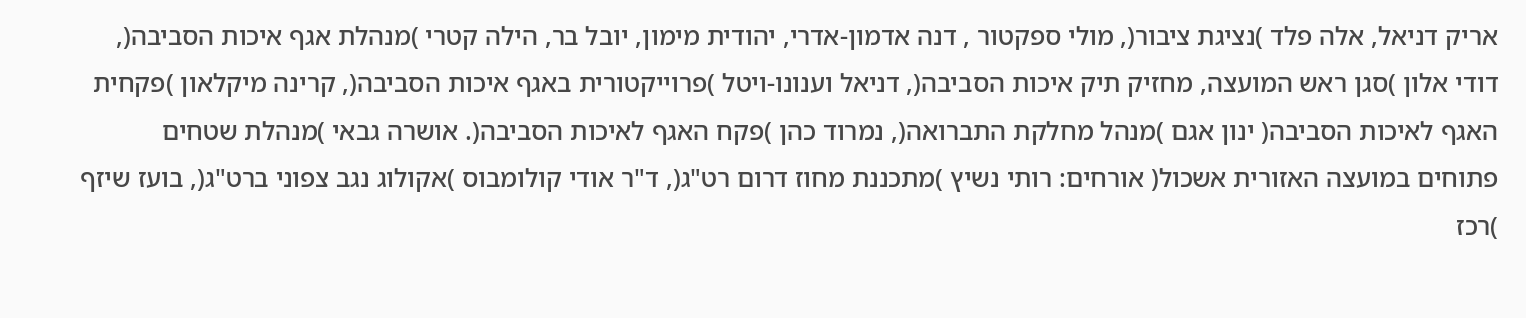אריק דניאל, אלה פלד )נציגת ציבור(, מולי ספקטור , דנה אדמון-אדרי, יהודית מימון, יובל בר, הילה קטרי )מנהלת אגף איכות הסביבה(, דודי אלון )סגן ראש המועצה, מחזיק תיק איכות הסביבה(, דניאל וענונו-ויטל )פרוייקטורית באגף איכות הסביבה(, קרינה מיקלאון )פקחית האגף לאיכות הסביבה( ינון אגם )מנהל מחלקת התברואה(, נמרוד כהן )פקח האגף לאיכות הסביבה(. אושרה גבאי )מנהלת שטחים פתוחים במועצה האזורית אשכול( אורחים: רותי נשיץ )מתכננת מחוז דרום רט"ג(, ד"ר אודי קולומבוס )אקולוג נגב צפוני ברט"ג(, בועז שיזף )רכז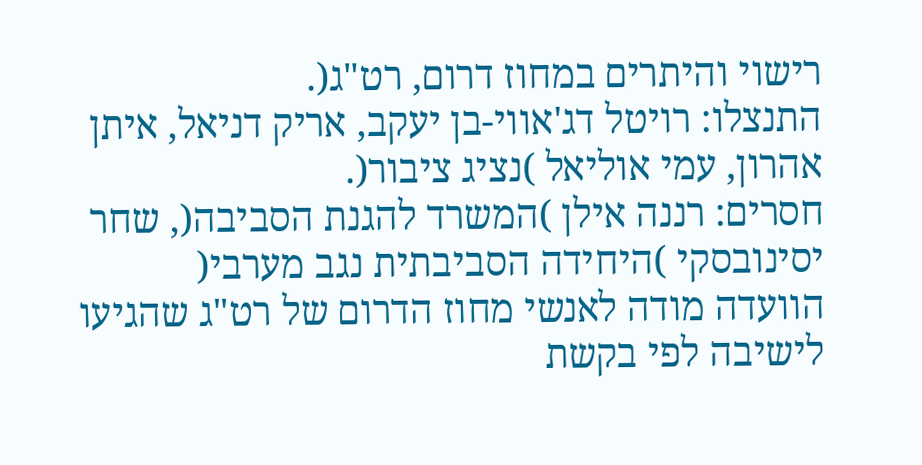רישוי והיתרים במחוז דרום, רט"ג(.
התנצלו: רויטל דג'אווי-בן יעקב, אריק דניאל, איתן אהרון, עמי אוליאל )נציג ציבור(.
חסרים: רננה אילן )המשרד להגנת הסביבה(, שחר יסינובסקי )היחידה הסביבתית נגב מערבי(
הוועדה מודה לאנשי מחוז הדרום של רט"ג שהגיעו לישיבה לפי בקשת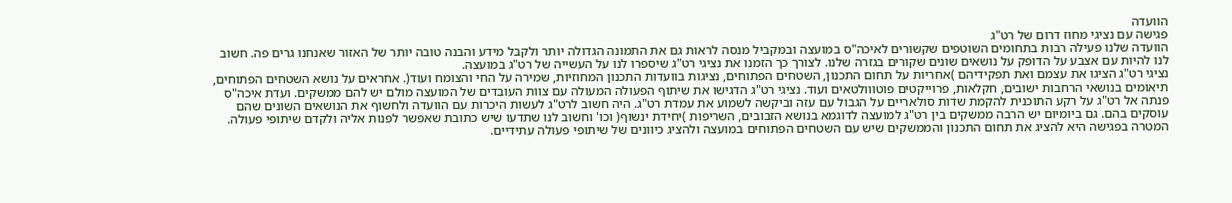הוועדה
פגישה עם נציגי מחוז דרום של רט"ג
הוועדה שלנו פעילה רבות בתחומים השוטפים שקשורים לאיכה"ס במועצה ובמקביל מנסה לראות גם את התמונה הגדולה יותר ולקבל מידע והבנה טובה יותר של האזור שאנחנו גרים פה. חשוב לנו להיות עם אצבע על הדופק על נושאים שונים שקורים בגזרה שלנו. לצורך כך הזמנו את נציגי רט"ג שיספרו לנו על העשייה של רט"ג במועצה.
נציגי רט"ג הציגו את עצמם ואת תפקידיהם )אחריות על תחום התכנון, השטחים הפתוחים, נציגות בוועדות התכנון המחוזיות, שמירה על החי והצומח ועוד(. אחראים על נושא השטחים הפתוחים, תיאומים בנושאי הרחבות ישובים, חקלאות, פרוייקטים פוטווולטאים ועוד. נציגי רט"ג הדגישו את שיתוף הפעולה המעולה עם צוות העובדים של המועצה מולם יש להם ממשקים. ועדת איכה"ס פנתה אל רט"ג על רקע התוכנית להקמת שדות סולאריים על הגבול עם עזה וביקשה לשמוע את עמדת רט"ג. היה חשוב לרט"ג לעשות היכרות עם הוועדה ולחשוף את הנושאים השונים שהם עוסקים בהם. גם ביומיום יש הרבה ממשקים בין רט"ג למועצה לדוגמא בנושא הזבובים, השריפות )יחידת ינשוף( וכו' וחשוב לנו שתדעו שיש כתובת שאפשר לפנות אליה ולקדם שיתופי פעולה. המטרה בפגישה היא להציג את תחום התכנון והממשקים שיש עם השטחים הפתוחים במועצה ולהציג כיוונים של שיתופי פעולה עתידיים.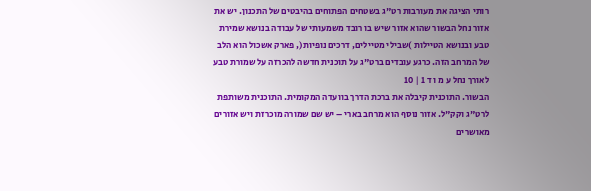רותי הציגה את מעורבות רט"ג בשטחים הפתוחים בהיבטים של התכנון. יש את אזור נחל הבשור שהוא אזור שיש בו רובד משמעותי של עבודה בנושא שמירת טבע ובנושא הטיילות )שבילי מטיילים, דרכים נופיות(, פארק אשכול הוא הלב של המרחב הזה. כרגע עובדים ברט"ג על תוכנית חדשה להכרזה על שמורת טבע לאורך נחל ע מ ו ד 1 | 10
הבשור. התוכנית קיבלה את ברכת הדרך בוועדה המקומית. התוכנית משותפת לרט"ג וקק"ל. אזור נוסף הוא מרחב בארי – יש שם שמורה מוכרזת ויש אזורים מאושרים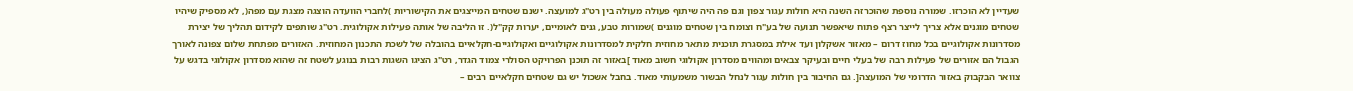שעדיין לא הוכרזו. שמורה נוספת שהוכרזה השנה היא חולות עגור צפון וגם פה היה שיתוף פעולה מעולה בין רט"ג למועצה. ישנם שטחים המייצגים את הקישוריות )לחברי הוועדה הוצגה מצגת עם מפה(, לא מספיק שיהיו שטחים מוגנים אלא צריך לייצר רצף פתוח שיאפשר תנועה של בע"ח וצומח בין שטחים מוגנים )שמורות טבע, גנים לאומיים, יערות קק"ל(. זו הליבה של אותה פעילות אקולוגית. רט"ג שותפים לקידום תהליך של יצירת מסדרונות אקולוגיים בכל מחוז דרום – מאזור אשקלון ועד אילת במסגרת תוכנית מתאר מחוזית חלקית למסדרונות אקולוגיים ואקולוגיים-חקלאיים בהובלה של לשכת התכנון המחוזית. האזורים מפתחת שלום צפונה לאורך הגבול הם אזורים של פעילות רבה של בעלי חיים ובעיקר צבאים ומהווים מסדרון אקולוגי חשוב מאוד ]באזור זה תוכנן הפרויקט הסולרי צמוד הגדר, רט"ג הציגו השגות רבות בנוגע לשטח זה שהוא מסדרון אקולוגי בדגש על צוואר הבקבוק באזור הדרומי של המועצה[. גם החיבור בין חולות עגור לנחל הבשור משמעותי מאוד. בחבל אשכול יש גם שטחים חקלאיים רבים –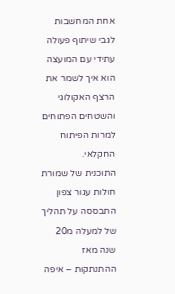אחת המחשבות לגבי שיתוף פעולה עתידי עם המועצה הוא איך לשמר את הרצף האקולוגי והשטחים הפתוחים למרות הפיתוח החקלאי.
התוכנית של שמורת חולות עגור צפון התבססה על תהליך של למעלה מ20 שנה מאז ההתנתקות – איפה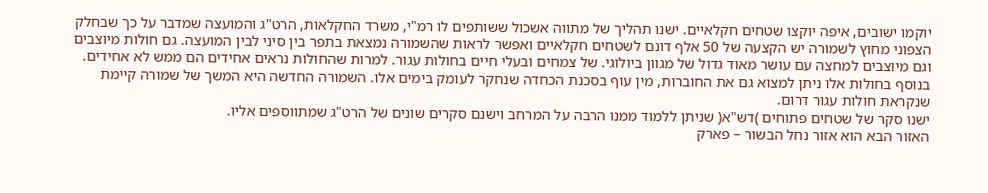יוקמו ישובים, איפה יוקצו שטחים חקלאיים. ישנו תהליך של מתווה אשכול ששותפים לו רמ"י, משרד החקלאות, הרט"ג והמועצה שמדבר על כך שבחלק הצפוני מחוץ לשמורה יש הקצעה של 50 אלף דונם לשטחים חקלאיים ואפשר לראות שהשמורה נמצאת בתפר בין סיני לבין המועצה. גם חולות מיוצבים וגם מיוצבים למחצה עם עושר מאוד גדול של מגוון ביולוגי. של צמחים ובעלי חיים בחולות עגור. למרות שהחולות נראים אחידים הם ממש לא אחידים.
בנוסף בחולות אלו ניתן למצוא גם את החוברות, מין עוף בסכנת הכחדה שנחקר לעומק בימים אלו. השמורה החדשה היא המשך של שמורה קיימת שנקראת חולות עגור דרום.
ישנו סקר של שטחים פתוחים )דש"א( שניתן ללמוד ממנו הרבה על המרחב וישנם סקרים שונים של הרט"ג שמתווספים אליו.
האזור הבא הוא אזור נחל הבשור – פארק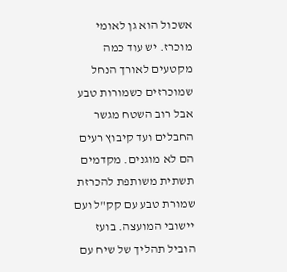אשכול הוא גן לאומי מוכרז. יש עוד כמה מקטעים לאורך הנחל שמוכרזים כשמורות טבע אבל רוב השטח מגשר החבלים ועד קיבוץ רעים הם לא מוגנים. מקדמים תשתית משותפת להכרזת שמורת טבע עם קק"ל ועם יישובי המועצה. בועז הוביל תהליך של שיח עם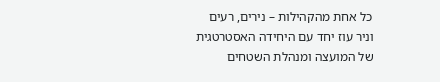כל אחת מהקהילות – נירים, רעים וניר עוז יחד עם היחידה האסטרטגית של המועצה ומנהלת השטחים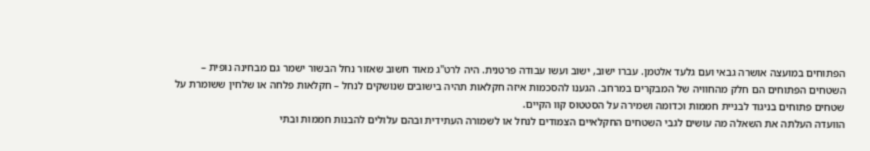הפתוחים במועצה אושרה גבאי ועם גלעד אלטמן. עברו ישוב, ישוב ועשו עבודה פרטנית. היה לרט"ג מאוד חשוב שאזור נחל הבשור ישמר גם מבחינה נופית – השטחים הפתוחים הם חלק מהחוויה של המבקרים במרחב. הגענו להסכמות איזה חקלאות תהיה בישובים שנושקים לנחל – חקלאות פלחה או שלחין ששומרת על שטחים פתוחים בניגוד לבניית חממות וכדומה ושמירה על הסטטוס קוו הקיים.
הוועדה העלתה את השאלה מה עושים לגבי השטחים החקלאיים הצמודים לנחל או לשמורה העתידית ובהם עלולים להבנות חממות ובתי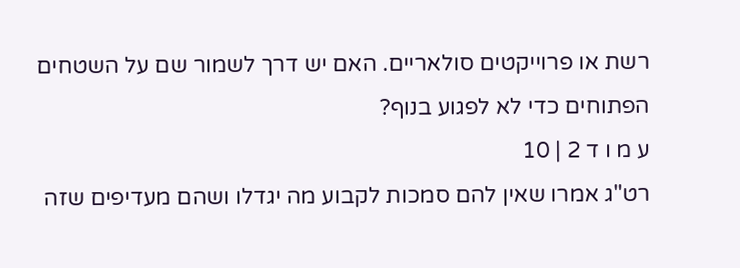רשת או פרוייקטים סולאריים. האם יש דרך לשמור שם על השטחים הפתוחים כדי לא לפגוע בנוף?
ע מ ו ד 2 | 10
רט"ג אמרו שאין להם סמכות לקבוע מה יגדלו ושהם מעדיפים שזה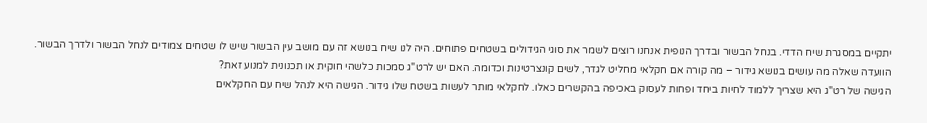יתקיים במסגרת שיח הדדי. בנחל הבשור ובדרך הנופית אנחנו רוצים לשמר את סוגי הגידולים בשטחים פתוחים. היה לנו שיח בנושא זה עם מושב עין הבשור שיש לו שטחים צמודים לנחל הבשור ולדרך הבשור.
הוועדה שאלה מה עושים בנושא גידור – מה קורה אם חקלאי מחליט לגדר, לשים קונצרטינות וכדומה. האם יש לרט"ג סמכות כלשהי חוקית או תכנונית למנוע זאת?
הגישה של רט"ג היא שצריך ללמוד לחיות ביחד ופחות לעסוק באכיפה בהקשרים כאלו. לחקלאי מותר לעשות בשטח שלו גידור. הגישה היא לנהל שיח עם החקלאים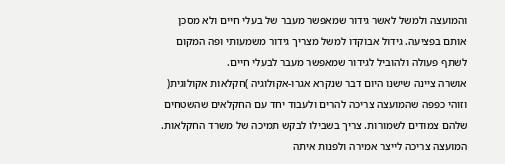והמועצה ולמשל לאשר גידור שמאפשר מעבר של בעלי חיים ולא מסכן אותם בפציעה. גידול אבוקדו למשל מצריך גידור משמעותי ופה המקום לשתף פעולה ולהוביל לגידור שמאפשר מעבר לבעלי חיים.
אושרה ציינה שישנו היום דבר שנקרא אגרו-אקולוגיה )חקלאות אקולוגית( וזוהי כפפה שהמועצה צריכה להרים ולעבוד יחד עם החקלאים שהשטחים שלהם צמודים לשמורות. צריך בשבילו לבקש תמיכה של משרד החקלאות.
המועצה צריכה לייצר אמירה ולפנות איתה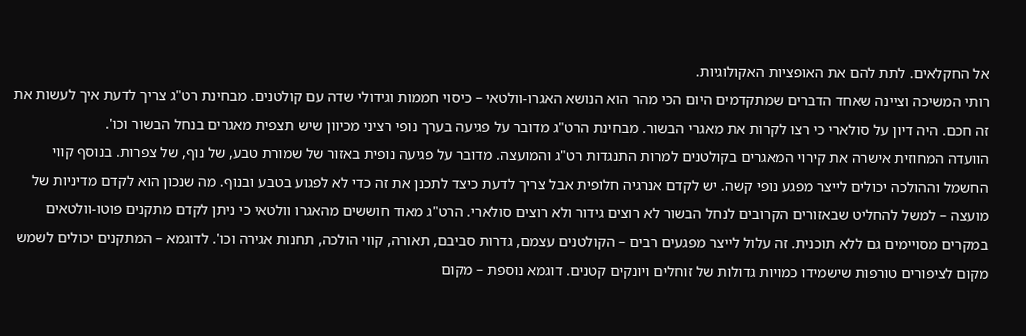אל החקלאים. לתת להם את האופציות האקולוגיות.
רותי המשיכה וציינה שאחד הדברים שמתקדמים היום הכי מהר הוא הנושא האגרו-וולטאי – כיסוי חממות וגידולי שדה עם קולטנים. מבחינת רט"ג צריך לדעת איך לעשות את זה חכם. היה דיון על סולארי כי רצו לקרות את מאגרי הבשור. מבחינת הרט"ג מדובר על פגיעה בערך נופי רציני מכיוון שיש תצפית מאגרים בנחל הבשור וכו'.
הוועדה המחוזית אישרה את קירוי המאגרים בקולטנים למרות התנגדות רט"ג והמועצה. מדובר על פגיעה נופית באזור של שמורת טבע, של נוף, של צפרות. בנוסף קווי החשמל וההולכה יכולים לייצר מפגע נופי קשה. יש לקדם אנרגיה חלופית אבל צריך לדעת כיצד לתכנן את זה כדי לא לפגוע בטבע ובנוף. מה שנכון הוא לקדם מדיניות של מועצה – למשל להחליט שבאזורים הקרובים לנחל הבשור לא רוצים גידור ולא רוצים סולארי. הרט"ג מאוד חוששים מהאגרו וולטאי כי ניתן לקדם מתקנים פוטו-וולטאים במקרים מסויימים גם ללא תוכנית. זה עלול לייצר מפגעים רבים – הקולטנים עצמם, גדרות סביבם, תאורה, קווי הולכה, תחנות אגירה וכו'. לדוגמא – המתקנים יכולים לשמש מקום לציפורים טורפות שישמידו כמויות גדולות של זוחלים ויונקים קטנים. דוגמא נוספת – מקום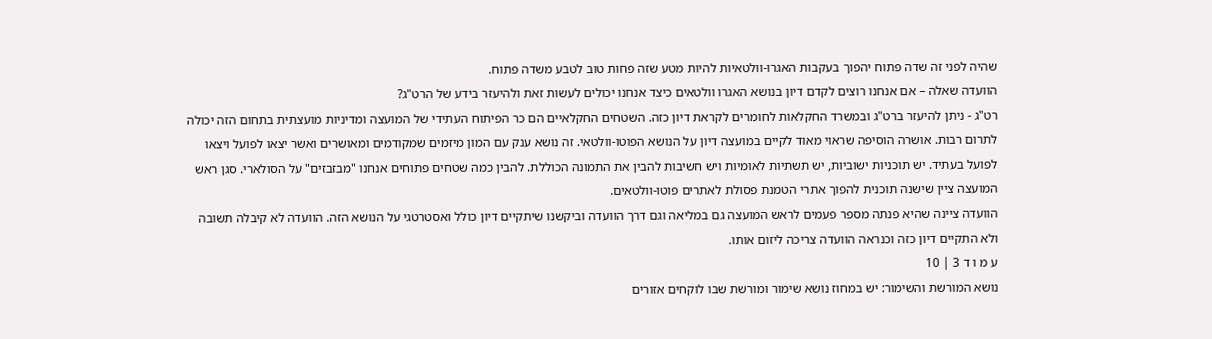שהיה לפני זה שדה פתוח יהפוך בעקבות האגרו-וולטאיות להיות מטע שזה פחות טוב לטבע משדה פתוח.
הוועדה שאלה – אם אנחנו רוצים לקדם דיון בנושא האגרו וולטאים כיצד אנחנו יכולים לעשות זאת ולהיעזר בידע של הרט"ג?
רט"ג - ניתן להיעזר ברט"ג ובמשרד החקלאות לחומרים לקראת דיון כזה. השטחים החקלאיים הם כר הפיתוח העתידי של המועצה ומדיניות מועצתית בתחום הזה יכולה לתרום רבות. אושרה הוסיפה שראוי מאוד לקיים במועצה דיון על הנושא הפוטו-וולטאי. זה נושא ענק עם המון מיזמים שמקודמים ומאושרים ואשר יצאו לפועל ויצאו לפועל בעתיד. יש תוכניות ישוביות, יש תשתיות לאומיות ויש חשיבות להבין את התמונה הכוללת. להבין כמה שטחים פתוחים אנחנו "מבזבזים" על הסולארי. סגן ראש המועצה ציין שישנה תוכנית להפוך אתרי הטמנת פסולת לאתרים פוטו-וולטאים.
הוועדה ציינה שהיא פנתה מספר פעמים לראש המועצה גם במליאה וגם דרך הוועדה וביקשנו שיתקיים דיון כולל ואסטרטגי על הנושא הזה. הוועדה לא קיבלה תשובה ולא התקיים דיון כזה וכנראה הוועדה צריכה ליזום אותו.
ע מ ו ד 3 | 10
נושא המורשת והשימור: יש במחוז נושא שימור ומורשת שבו לוקחים אזורים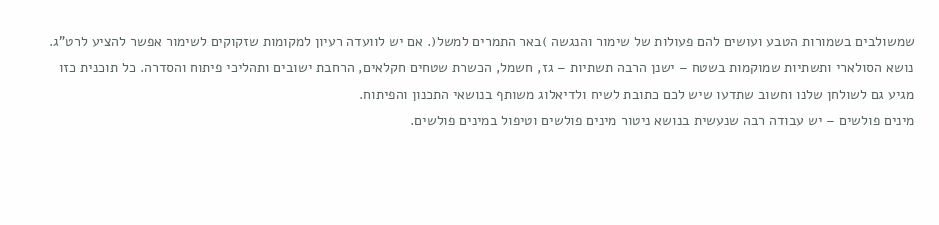שמשולבים בשמורות הטבע ועושים להם פעולות של שימור והנגשה )באר התמרים למשל(. אם יש לוועדה רעיון למקומות שזקוקים לשימור אפשר להציע לרט"ג.
נושא הסולארי ותשתיות שמוקמות בשטח – ישנן הרבה תשתיות – גז, חשמל, הכשרת שטחים חקלאים, הרחבת ישובים ותהליכי פיתוח והסדרה. כל תוכנית כזו מגיע גם לשולחן שלנו וחשוב שתדעו שיש לכם כתובת לשיח ולדיאלוג משותף בנושאי התכנון והפיתוח.
מינים פולשים – יש עבודה רבה שנעשית בנושא ניטור מינים פולשים וטיפול במינים פולשים.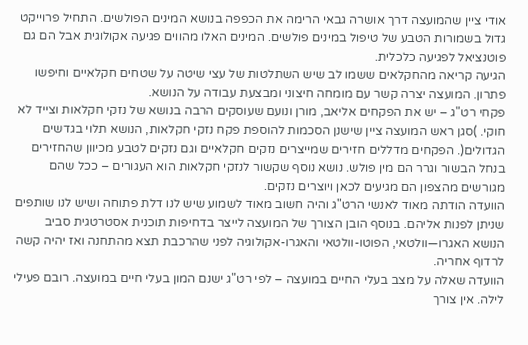אודי ציין שהמועצה דרך אושרה גבאי הרימה את הכפפה בנושא המינים הפולשים. התחיל פרוייקט גדול בשמורות הטבע של טיפול במינים פולשים. המינים האלו מהווים פגיעה אקולוגית אבל הם גם פוטנציאל לפגיעה כלכלית.
הגיעה קריאה מהחקלאים ששמו לב שיש השתלטות של עצי שיטה על שטחים חקלאיים וחיפשו פתרון. המועצה יצרה קשר עם מומחה חיצוני ומבצעת עבודה על הנושא.
פקחי רט"ג – יש את הפקחים אליאב, מורן ונועם שעוסקים הרבה בנושא של נזקי חקלאות וצייד לא חוקי. )סגן ראש המועצה ציין שישנן הסכמות להוספת פקח נזקי חקלאות, הנושא תלוי בגדשים הגדולים(. הפקחים מדללים חזירים שמייצרים נזקים חקלאיים וגם נזקים לטבע מכיוון שהחזירים בנחל הבשור וגרר הם מין פולש. נושא נוסף שקשור לנזקי חקלאות הוא העגורים – ככל שהם מגורשים מהצפון הם מגיעים לכאן ויוצרים נזקים.
הוועדה הודתה מאוד לאנשי הרט"ג והיה חשוב מאוד לשמוע שיש לנו דלת פתוחה ושיש לנו שותפים שניתן לפנות אליהם. בנוסף הובן הצורך של המועצה לייצר בדחיפות תוכנית אסטרטגית סביב הנושא האגרו—וולטאי, הפוטו-וולטאי והאגרו-אקולוגיה לפני שהרכבת תצא מהתחנה ואז יהיה קשה לרדוף אחריה.
הוועדה שאלה על מצב בעלי החיים במועצה – לפי רט"ג ישנם המון בעלי חיים במועצה. רובם פעילי לילה. אין צורך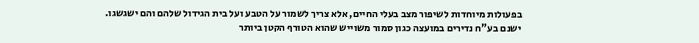בפעולות מיוחדות לשיפור מצב בעלי החיים, אלא צריך לשמור על הטבע ועל בית הגידול שלהם והם ישגשגו.
ישנם בע"ח נדירים במועצה כגון סמור משוייש שהוא הטורף הקטן ביותר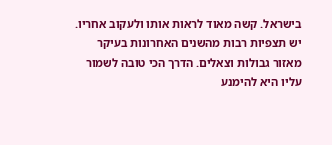בישראל. קשה מאוד לראות אותו ולעקוב אחריו. יש תצפיות רבות מהשנים האחרונות בעיקר מאזור גבולות וצאלים. הדרך הכי טובה לשמור עליו היא להימנע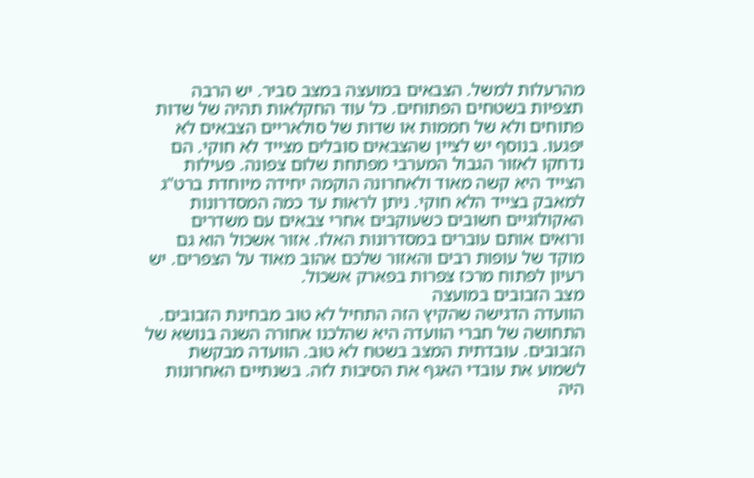מהרעלות למשל. הצבאים במועצה במצב סביר. יש הרבה תצפיות בשטחים הפתוחים. כל עוד החקלאות תהיה של שדות פתוחים ולא של חממות או שדות של סולאריים הצבאים לא יפגעו. בנוסף יש לציין שהצבאים סובלים מצייד לא חוקי. הם נדחקו לאזור הגבול המערבי מפתחת שלום צפונה. פעילות הצייד היא קשה מאוד ולאחרונה הוקמה יחידה מיוחדת ברט"ג למאבק בצייד הלא חוקי. ניתן לראות עד כמה המסדרונות האקולוגיים חשובים כשעוקבים אחרי צבאים עם משדרים ורואים אותם עוברים במסדרונות האלו. אזור אשכול הוא גם מוקד של עופות רבים והאזור שלכם אהוב מאוד על הצפרים. יש רעיון לפתוח מרכז צפרות בפארק אשכול.
מצב הזבובים במועצה
הוועדה הדגישה שהקיץ הזה התחיל לא טוב מבחינת הזבובים. התחושה של חברי הוועדה היא שהלכנו אחורה השנה בנושא של הזבובים. עובדתית המצב בשטח לא טוב. הוועדה מבקשת לשמוע את עובדי האגף את הסיבות לזה. בשנתיים האחרונות היה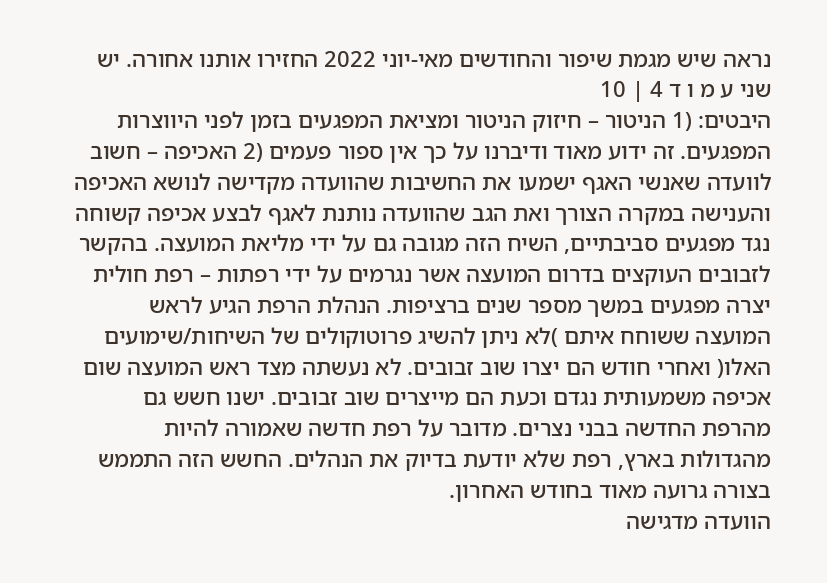נראה שיש מגמת שיפור והחודשים מאי-יוני 2022 החזירו אותנו אחורה. יש שני ע מ ו ד 4 | 10
היבטים: (1 הניטור – חיזוק הניטור ומציאת המפגעים בזמן לפני היווצרות המפגעים. זה ידוע מאוד ודיברנו על כך אין ספור פעמים (2 האכיפה – חשוב לוועדה שאנשי האגף ישמעו את החשיבות שהוועדה מקדישה לנושא האכיפה והענישה במקרה הצורך ואת הגב שהוועדה נותנת לאגף לבצע אכיפה קשוחה נגד מפגעים סביבתיים, השיח הזה מגובה גם על ידי מליאת המועצה. בהקשר לזבובים העוקצים בדרום המועצה אשר נגרמים על ידי רפתות – רפת חולית יצרה מפגעים במשך מספר שנים ברציפות. הנהלת הרפת הגיע לראש המועצה ששוחח איתם )לא ניתן להשיג פרוטוקולים של השיחות/שימועים האלו( ואחרי חודש הם יצרו שוב זבובים. לא נעשתה מצד ראש המועצה שום אכיפה משמעותית נגדם וכעת הם מייצרים שוב זבובים. ישנו חשש גם מהרפת החדשה בבני נצרים. מדובר על רפת חדשה שאמורה להיות מהגדולות בארץ, רפת שלא יודעת בדיוק את הנהלים. החשש הזה התממש בצורה גרועה מאוד בחודש האחרון.
הוועדה מדגישה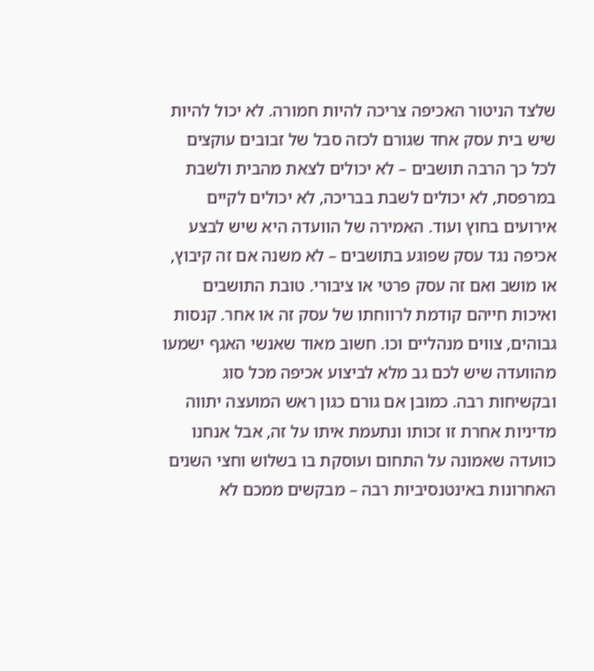שלצד הניטור האכיפה צריכה להיות חמורה. לא יכול להיות שיש בית עסק אחד שגורם לכזה סבל של זבובים עוקצים לכל כך הרבה תושבים – לא יכולים לצאת מהבית ולשבת במרפסת, לא יכולים לשבת בבריכה, לא יכולים לקיים אירועים בחוץ ועוד. האמירה של הוועדה היא שיש לבצע אכיפה נגד עסק שפוגע בתושבים – לא משנה אם זה קיבוץ, או מושב ואם זה עסק פרטי או ציבורי. טובת התושבים ואיכות חייהם קודמת לרווחתו של עסק זה או אחר. קנסות גבוהים, צווים מנהליים וכו. חשוב מאוד שאנשי האגף ישמעו מהוועדה שיש לכם גב מלא לביצוע אכיפה מכל סוג ובקשיחות רבה. כמובן אם גורם כגון ראש המועצה יתווה מדיניות אחרת זו זכותו ונתעמת איתו על זה, אבל אנחנו כוועדה שאמונה על התחום ועוסקת בו בשלוש וחצי השנים האחרונות באינטנסיביות רבה – מבקשים ממכם לא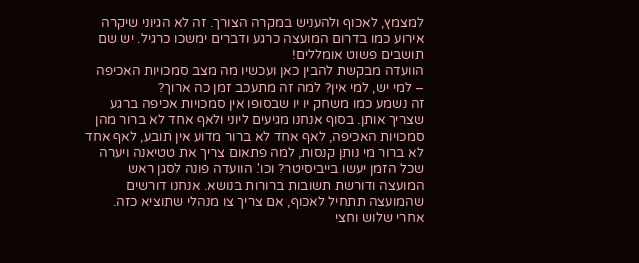למצמץ, לאכוף ולהעניש במקרה הצורך. זה לא הגיוני שיקרה אירוע כמו בדרום המועצה כרגע ודברים ימשכו כרגיל. יש שם תושבים פשוט אומללים!
הוועדה מבקשת להבין כאן ועכשיו מה מצב סמכויות האכיפה – למי יש, למי אין? למה זה מתעכב זמן כה ארוך?
זה נשמע כמו משחק יו יו שבסופו אין סמכויות אכיפה ברגע שצריך אותן. בסוף אנחנו מגיעים ליוני ולאף אחד לא ברור מהן סמכויות האכיפה, לאף אחד לא ברור מדוע אין תובע, לאף אחד לא ברור מי נותן קנסות, למה פתאום צריך את טטיאנה ויערה שכל הזמן יעשו בייביסיטר? וכו'. הוועדה פונה לסגן ראש המועצה ודורשת תשובות ברורות בנושא. אנחנו דורשים שהמועצה תתחיל לאכוף, אם צריך צו מנהלי שתוציא כזה. אחרי שלוש וחצי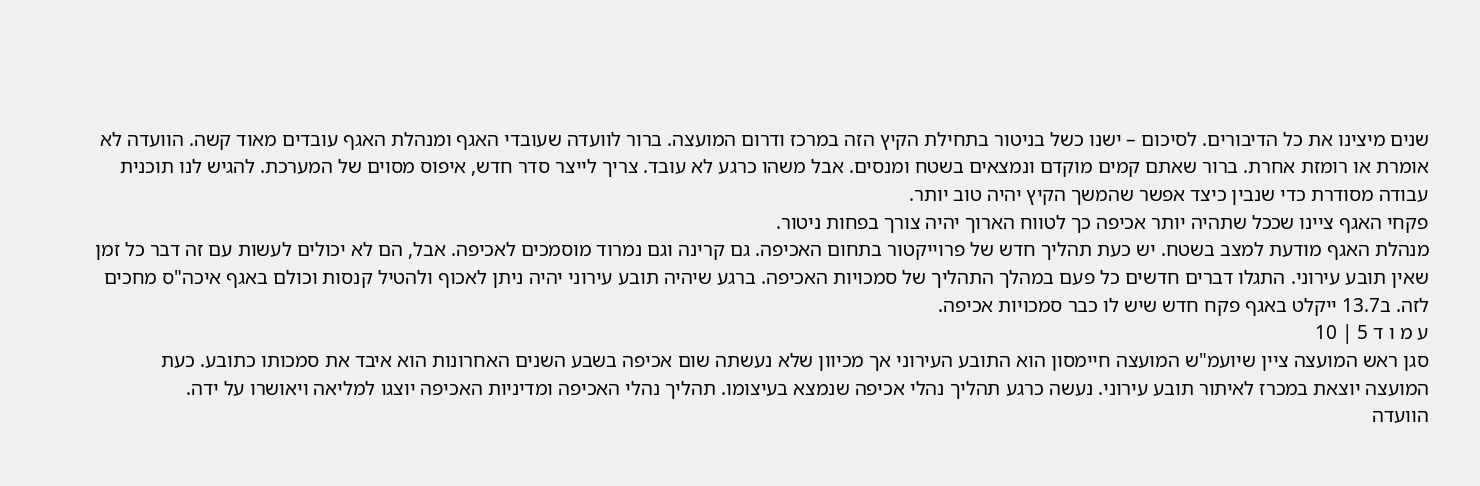שנים מיצינו את כל הדיבורים. לסיכום – ישנו כשל בניטור בתחילת הקיץ הזה במרכז ודרום המועצה. ברור לוועדה שעובדי האגף ומנהלת האגף עובדים מאוד קשה. הוועדה לא אומרת או רומזת אחרת. ברור שאתם קמים מוקדם ונמצאים בשטח ומנסים. אבל משהו כרגע לא עובד. צריך לייצר סדר חדש, איפוס מסוים של המערכת. להגיש לנו תוכנית עבודה מסודרת כדי שנבין כיצד אפשר שהמשך הקיץ יהיה טוב יותר.
פקחי האגף ציינו שככל שתהיה יותר אכיפה כך לטווח הארוך יהיה צורך בפחות ניטור.
מנהלת האגף מודעת למצב בשטח. יש כעת תהליך חדש של פרוייקטור בתחום האכיפה. גם קרינה וגם נמרוד מוסמכים לאכיפה. אבל, הם לא יכולים לעשות עם זה דבר כל זמן שאין תובע עירוני. התגלו דברים חדשים כל פעם במהלך התהליך של סמכויות האכיפה. ברגע שיהיה תובע עירוני יהיה ניתן לאכוף ולהטיל קנסות וכולם באגף איכה"ס מחכים לזה. ב13.7 ייקלט באגף פקח חדש שיש לו כבר סמכויות אכיפה.
ע מ ו ד 5 | 10
סגן ראש המועצה ציין שיועמ"ש המועצה חיימסון הוא התובע העירוני אך מכיוון שלא נעשתה שום אכיפה בשבע השנים האחרונות הוא איבד את סמכותו כתובע. כעת המועצה יוצאת במכרז לאיתור תובע עירוני. נעשה כרגע תהליך נהלי אכיפה שנמצא בעיצומו. תהליך נהלי האכיפה ומדיניות האכיפה יוצגו למליאה ויאושרו על ידה.
הוועדה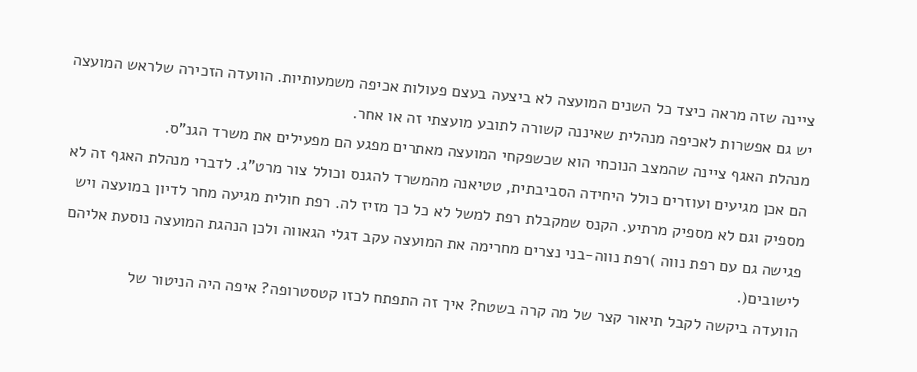ציינה שזה מראה כיצד כל השנים המועצה לא ביצעה בעצם פעולות אכיפה משמעותיות. הוועדה הזכירה שלראש המועצה יש גם אפשרות לאכיפה מנהלית שאיננה קשורה לתובע מועצתי זה או אחר.
מנהלת האגף ציינה שהמצב הנוכחי הוא שכשפקחי המועצה מאתרים מפגע הם מפעילים את משרד הגנ"ס.
הם אכן מגיעים ועוזרים כולל היחידה הסביבתית, טטיאנה מהמשרד להגנס וכולל צור מרט"ג. לדברי מנהלת האגף זה לא מספיק וגם לא מספיק מרתיע. הקנס שמקבלת רפת למשל לא כל כך מזיז לה. רפת חולית מגיעה מחר לדיון במועצה ויש פגישה גם עם רפת נווה )רפת נווה-בני נצרים מחרימה את המועצה עקב דגלי הגאווה ולכן הנהגת המועצה נוסעת אליהם לישובים(.
הוועדה ביקשה לקבל תיאור קצר של מה קרה בשטח? איך זה התפתח לכזו קטסטרופה? איפה היה הניטור של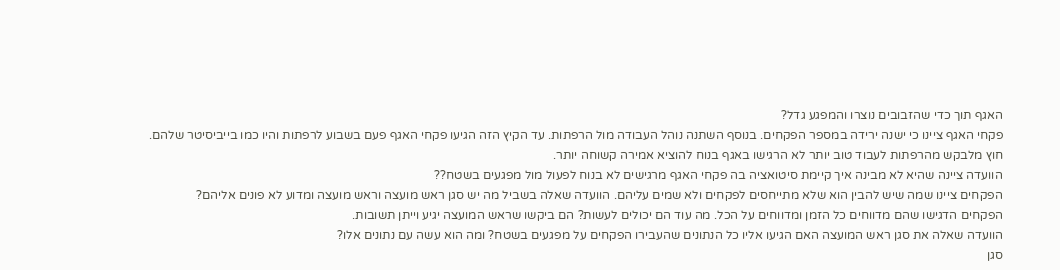האגף תוך כדי שהזבובים נוצרו והמפגע גדל?
פקחי האגף ציינו כי ישנה ירידה במספר הפקחים. בנוסף השתנה נוהל העבודה מול הרפתות. עד הקיץ הזה הגיעו פקחי האגף פעם בשבוע לרפתות והיו כמו בייביסיטר שלהם. חוץ מלבקש מהרפתות לעבוד טוב יותר לא הרגישו באגף בנוח להוציא אמירה קשוחה יותר.
הוועדה ציינה שהיא לא מבינה איך קיימת סיטואציה בה פקחי האגף מרגישים לא בנוח לפעול מול מפגעים בשטח??
הפקחים ציינו שמה שיש להבין הוא שלא מתייחסים לפקחים ולא שמים עליהם. הוועדה שאלה בשביל מה יש סגן ראש מועצה וראש מועצה ומדוע לא פונים אליהם?
הפקחים הדגישו שהם מדווחים כל הזמן ומדווחים על הכל. מה עוד הם יכולים לעשות? הם ביקשו שראש המועצה יגיע וייתן תשובות.
הוועדה שאלה את סגן ראש המועצה האם הגיעו אליו כל הנתונים שהעבירו הפקחים על מפגעים בשטח? ומה הוא עשה עם נתונים אלו?
סגן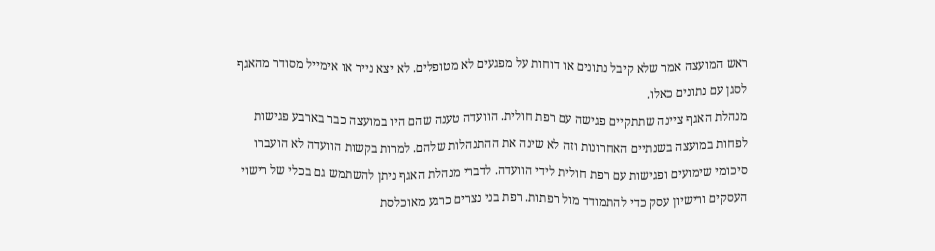ראש המועצה אמר שלא קיבל נתונים או דוחות על מפגעים לא מטופלים. לא יצא נייר או אימייל מסודר מהאגף לסגן עם נתונים כאלו.
מנהלת האגף ציינה שתתקיים פגישה עם רפת חולית. הוועדה טענה שהם היו במועצה כבר בארבע פגישות לפחות במועצה בשנתיים האחרונות וזה לא שינה את ההתנהלות שלהם. למרות בקשות הוועדה לא הועברו סיכומי שימועים ופגישות עם רפת חולית לידי הוועדה. לדברי מנהלת האגף ניתן להשתמש גם בכלי של רישוי העסקים ורישיון עסק כדי להתמודד מול רפתות. רפת בני נצרים כרגע מאוכלסת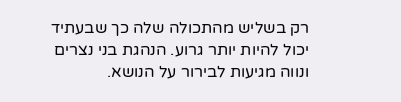רק בשליש מהתכולה שלה כך שבעתיד יכול להיות יותר גרוע. הנהגת בני נצרים ונווה מגיעות לבירור על הנושא.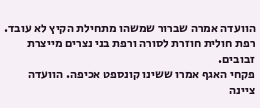הוועדה אמרה שברור שמשהו מתחילת הקיץ לא עובד. רפת חולית חוזרת לסורה ורפת בני נצרים מייצרת זבובים.
פקחי האגף אמרו ששינו קונספט אכיפה. הוועדה ציינה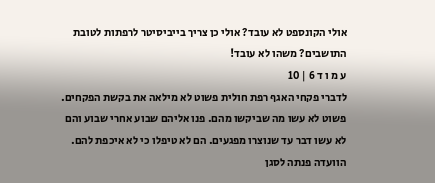אולי הקונספט לא עובד? אולי כן צריך בייביסיטר לרפתות לטובת התושבים? משהו לא עובד!
ע מ ו ד 6 | 10
לדברי פקחי האגף רפת חולית פשוט לא מילאה את בקשת הפקחים. פשוט לא עשו מה שביקשו מהם. פנו אליהם שבוע אחרי שבוע והם לא עשו דבר עד שנוצרו מפגעים. הם לא טיפלו כי לא איכפת להם.
הוועדה פנתה לסגן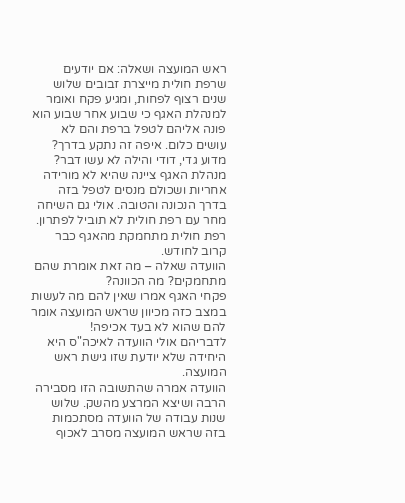ראש המועצה ושאלה: אם יודעים שרפת חולית מייצרת זבובים שלוש שנים רצוף לפחות, ומגיע פקח ואומר למנהלת האגף כי שבוע אחר שבוע הוא פונה אליהם לטפל ברפת והם לא עושים כלום. איפה זה נתקע בדרך? מדוע גדי, דודי והילה לא עשו דבר?
מנהלת האגף ציינה שהיא לא מורידה אחריות ושכולם מנסים לטפל בזה בדרך הנכונה והטובה. אולי גם השיחה מחר עם רפת חולית לא תוביל לפתרון. רפת חולית מתחמקת מהאגף כבר קרוב לחודש.
הוועדה שאלה – מה זאת אומרת שהם מתחמקים? מה הכוונה?
פקחי האגף אמרו שאין להם מה לעשות במצב כזה מכיוון שראש המועצה אומר להם שהוא לא בעד אכיפה!
לדבריהם אולי הוועדה לאיכה"ס היא היחידה שלא יודעת שזו גישת ראש המועצה.
הוועדה אמרה שהתשובה הזו מסבירה הרבה ושיצא המרצע מהשק. שלוש שנות עבודה של הוועדה מסתכמות בזה שראש המועצה מסרב לאכוף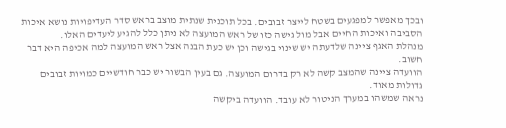ובכך מאפשר למפגעים בשטח לייצר זבובים. בכל תוכנית שנתית מוצב בראש סדר העדיפויות נושא איכות הסביבה ואיכות החיים אבל מול גישה כזו של ראש המועצה לא ניתן כלל להגיע ליעדים האלו.
מנהלת האגף ציינה שלדעתה יש שינוי בגישה וכן יש כעת הבנה אצל ראש המועצה למה אכיפה היא דבר חשוב.
הוועדה ציינה שהמצב קשה לא רק בדרום המועצה. גם בעין הבשור יש כבר חודשיים כמויות זבובים גדולות מאוד.
נראה שמשהו במערך הניטור לא עובד. הוועדה ביקשה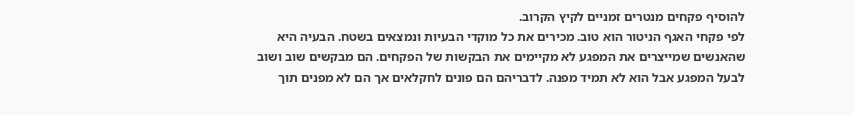להוסיף פקחים מנטרים זמניים לקיץ הקרוב.
לפי פקחי האגף הניטור הוא טוב. מכירים את כל מוקדי הבעיות ונמצאים בשטח. הבעיה היא שהאנשים שמייצרים את המפגע לא מקיימים את הבקשות של הפקחים. הם מבקשים שוב ושוב לבעל המפגע אבל הוא לא תמיד מפנה. לדבריהם הם פונים לחקלאים אך הם לא מפנים תוך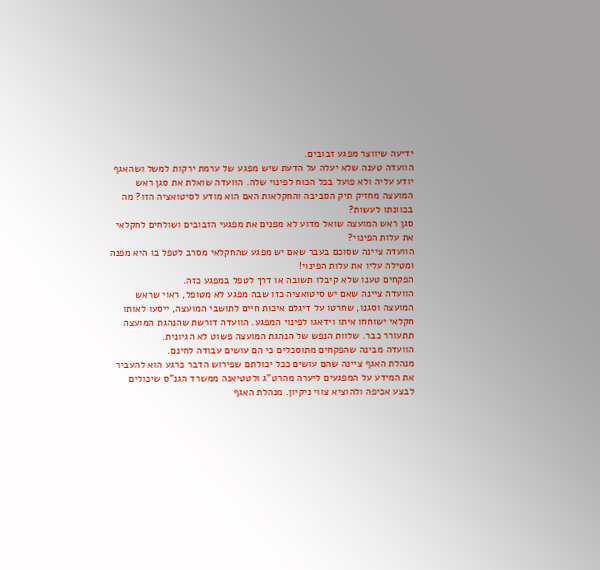ידיעה שיווצר מפגע זבובים.
הוועדה טענה שלא יעלה על הדעת שיש מפגע של ערמת ירקות למשל ושהאגף יודע עליה ולא פועל בכל הכוח לפינוי שלה. הוועדה שואלת את סגן ראש המועצה מחזיק תיק הסביבה והחקלאות האם הוא מודע לסיטואציה הזו? מה בכוונתו לעשות?
סגן ראש המועצה שואל מדוע לא מפנים את מפגעי הזבובים ושולחים לחקלאי את עלות הפינוי?
הוועדה ציינה שסוכם בעבר שאם יש מפגע שהחקלאי מסרב לטפל בו היא מפנה ומטילה עליו את עלות הפינוי!
הפקחים טענו שלא קיבלו תשובה או דרך לטפל במפגע כזה.
הוועדה ציינה שאם יש סיטואציה כזו שבה מפגע לא מטופל, ראוי שראש המועצה וסגנו, שחרטו על דיגלם איכות חיים לתושבי המועצה, ייסעו לאותו חקלאי ישוחחו איתו וידאגו לפינוי המפגע. הוועדה דורשת שהנהגת המועצה תתעורר כבר. שלוות הנפש של הנהגת המועצה פשוט לא הגיונית.
הוועדה מבינה שהפקחים מתוסכלים כי הם עושים עבודה לחינם.
מנהלת האגף ציינה שהם עושים ככל יכולתם שפירוש הדבר כרגע הוא להעביר את המידע על המפגעים ליערה מהרט"ג ולטטיאנה ממשרד הגנ"ס שיכולים לבצע אכיפה ולהוציא צווי ניקיון. מנהלת האגף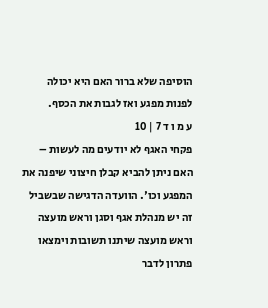הוסיפה שלא ברור האם היא יכולה לפנות מפגע ואז לגבות את הכסף.
ע מ ו ד 7 | 10
פקחי האגף לא יודעים מה לעשות – האם ניתן להביא קבלן חיצוני שיפנה את המפגע וכו'. הוועדה הדגישה שבשביל זה יש מנהלת אגף וסגן וראש מועצה וראש מועצה שיתנו תשובות וימצאו פתרון לדבר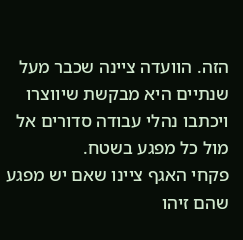הזה. הוועדה ציינה שכבר מעל שנתיים היא מבקשת שיווצרו ויכתבו נהלי עבודה סדורים אל מול כל מפגע בשטח.
פקחי האגף ציינו שאם יש מפגע שהם זיהו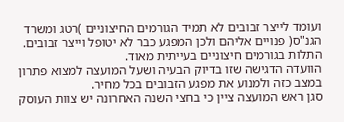ועומד לייצר זבובים לא תמיד הגורמים החיצוניים )רטג ומשרד הגנ"ס( פנויים אליהם ולכן המפגע כבר לא יטופל וייצר זבובים. התלות בגורמים חיצוניים בעייתית מאוד.
הוועדה הדגישה שזו בדיוק הבעיה ושעל המועצה למצוא פתרון במצב כזה ולמנוע את מפגע הזבובים בכל מחיר.
סגן ראש המועצה ציין כי בחצי השנה האחרונה יש צוות העוסק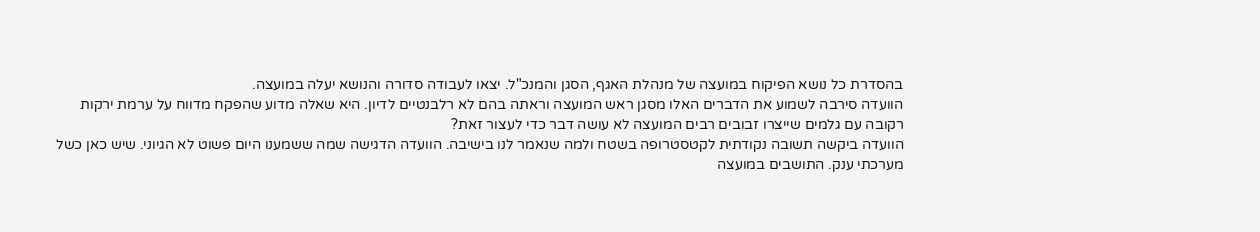בהסדרת כל נושא הפיקוח במועצה של מנהלת האגף, הסגן והמנכ"ל. יצאו לעבודה סדורה והנושא יעלה במועצה.
הוועדה סירבה לשמוע את הדברים האלו מסגן ראש המועצה וראתה בהם לא רלבנטיים לדיון. היא שאלה מדוע שהפקח מדווח על ערמת ירקות רקובה עם גלמים שייצרו זבובים רבים המועצה לא עושה דבר כדי לעצור זאת?
הוועדה ביקשה תשובה נקודתית לקטסטרופה בשטח ולמה שנאמר לנו בישיבה. הוועדה הדגישה שמה ששמענו היום פשוט לא הגיוני. שיש כאן כשל מערכתי ענק. התושבים במועצה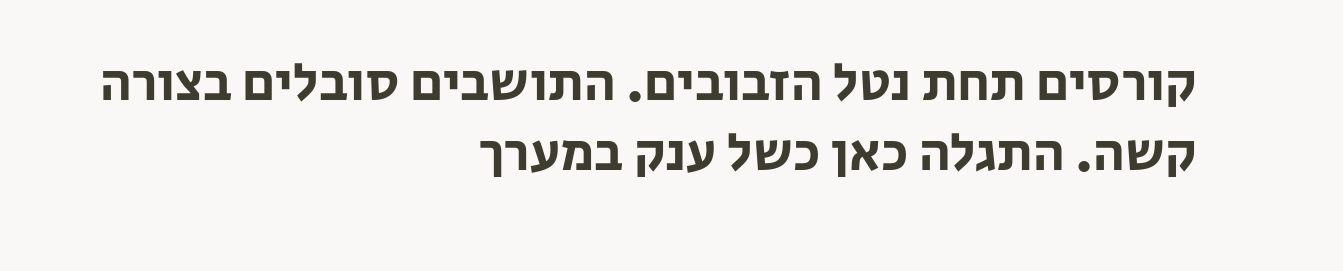קורסים תחת נטל הזבובים. התושבים סובלים בצורה קשה. התגלה כאן כשל ענק במערך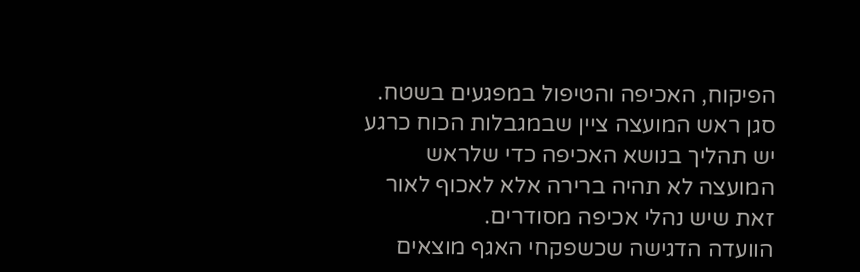הפיקוח, האכיפה והטיפול במפגעים בשטח.
סגן ראש המועצה ציין שבמגבלות הכוח כרגע יש תהליך בנושא האכיפה כדי שלראש המועצה לא תהיה ברירה אלא לאכוף לאור זאת שיש נהלי אכיפה מסודרים.
הוועדה הדגישה שכשפקחי האגף מוצאים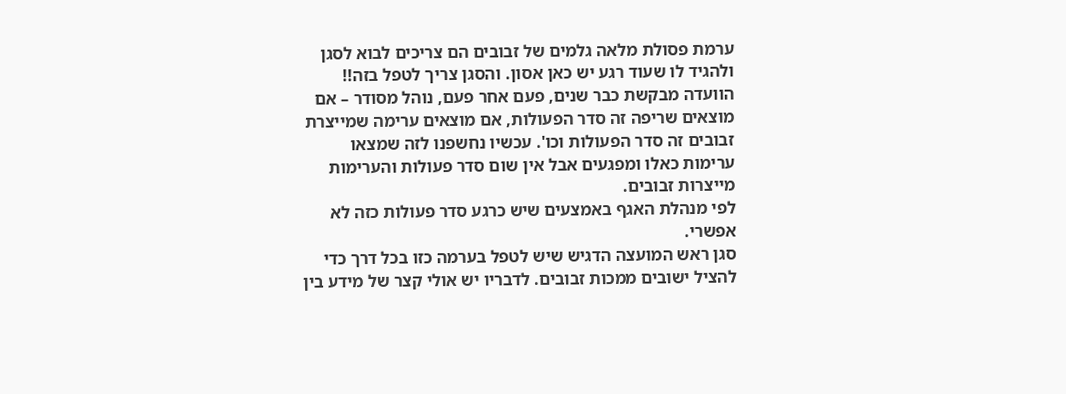ערמת פסולת מלאה גלמים של זבובים הם צריכים לבוא לסגן ולהגיד לו שעוד רגע יש כאן אסון. והסגן צריך לטפל בזה!!
הוועדה מבקשת כבר שנים, פעם אחר פעם, נוהל מסודר – אם מוצאים שריפה זה סדר הפעולות, אם מוצאים ערימה שמייצרת זבובים זה סדר הפעולות וכו'. עכשיו נחשפנו לזה שמצאו ערימות כאלו ומפגעים אבל אין שום סדר פעולות והערימות מייצרות זבובים.
לפי מנהלת האגף באמצעים שיש כרגע סדר פעולות כזה לא אפשרי.
סגן ראש המועצה הדגיש שיש לטפל בערמה כזו בכל דרך כדי להציל ישובים ממכות זבובים. לדבריו יש אולי קצר של מידע בין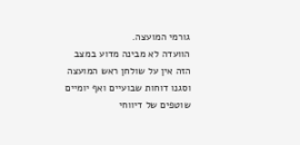גורמי המועצה.
הוועדה לא מבינה מדוע במצב הזה אין על שולחן ראש המועצה וסגנו דוחות שבועיים ואף יומיים שוטפים של דיווחי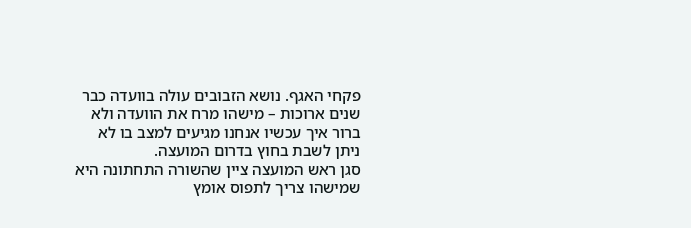פקחי האגף. נושא הזבובים עולה בוועדה כבר שנים ארוכות – מישהו מרח את הוועדה ולא ברור איך עכשיו אנחנו מגיעים למצב בו לא ניתן לשבת בחוץ בדרום המועצה.
סגן ראש המועצה ציין שהשורה התחתונה היא שמישהו צריך לתפוס אומץ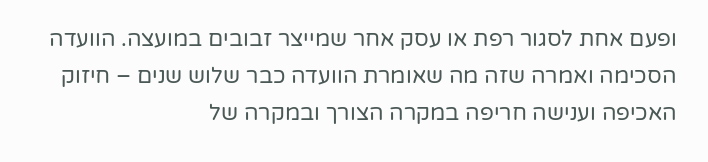ופעם אחת לסגור רפת או עסק אחר שמייצר זבובים במועצה. הוועדה הסכימה ואמרה שזה מה שאומרת הוועדה כבר שלוש שנים – חיזוק האכיפה וענישה חריפה במקרה הצורך ובמקרה של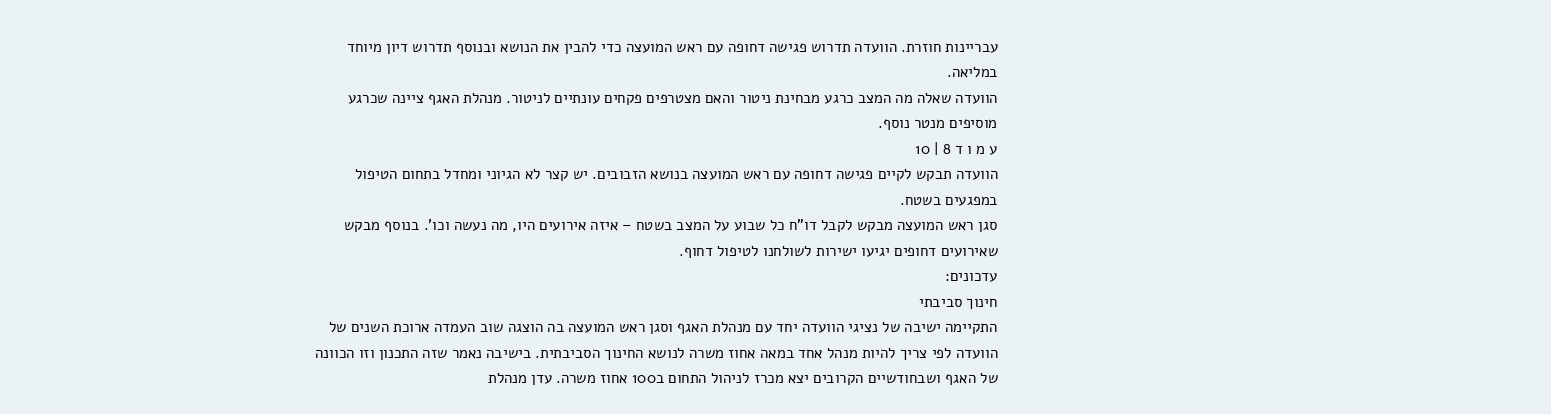עבריינות חוזרת. הוועדה תדרוש פגישה דחופה עם ראש המועצה כדי להבין את הנושא ובנוסף תדרוש דיון מיוחד במליאה.
הוועדה שאלה מה המצב כרגע מבחינת ניטור והאם מצטרפים פקחים עונתיים לניטור. מנהלת האגף ציינה שכרגע מוסיפים מנטר נוסף.
ע מ ו ד 8 | 10
הוועדה תבקש לקיים פגישה דחופה עם ראש המועצה בנושא הזבובים. יש קצר לא הגיוני ומחדל בתחום הטיפול במפגעים בשטח.
סגן ראש המועצה מבקש לקבל דו"ח כל שבוע על המצב בשטח – איזה אירועים היו, מה נעשה וכו'. בנוסף מבקש שאירועים דחופים יגיעו ישירות לשולחנו לטיפול דחוף.
עדכונים:
חינוך סביבתי
התקיימה ישיבה של נציגי הוועדה יחד עם מנהלת האגף וסגן ראש המועצה בה הוצגה שוב העמדה ארוכת השנים של הוועדה לפי צריך להיות מנהל אחד במאה אחוז משרה לנושא החינוך הסביבתית. בישיבה נאמר שזה התכנון וזו הכוונה של האגף ושבחודשיים הקרובים יצא מכרז לניהול התחום ב100 אחוז משרה. עדן מנהלת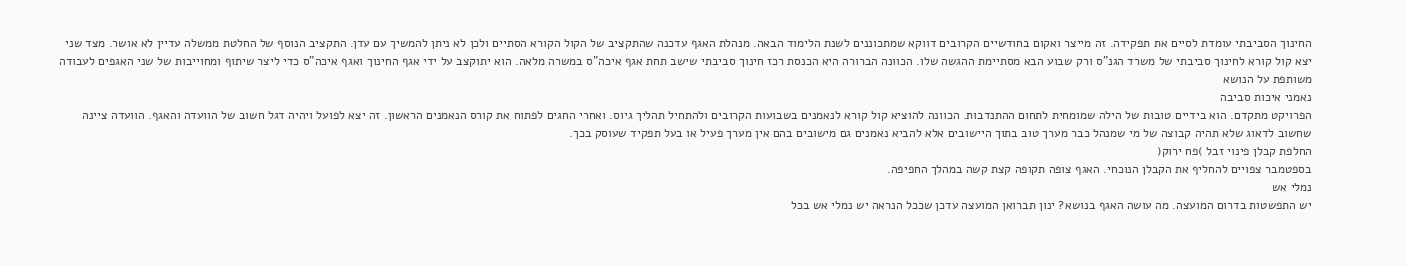החינוך הסביבתי עומדת לסיים את תפקידה. זה מייצר ואקום בחודשיים הקרובים דווקא שמתכוננים לשנת הלימוד הבאה. מנהלת האגף עדכנה שהתקציב של הקול הקורא הסתיים ולכן לא ניתן להמשיך עם עדן. התקציב הנוסף של החלטת ממשלה עדיין לא אושר. מצד שני יצא קול קורא לחינוך סביבתי של משרד הגנ"ס ורק שבוע הבא מסתיימת ההגשה שלו. הכוונה הברורה היא הכנסת רכז חינוך סביבתי שישב תחת אגף איכה"ס במשרה מלאה. הוא יתוקצב על ידי אגף החינוך ואגף איכה"ס כדי ליצר שיתוף ומחוייבות של שני האגפים לעבודה משותפת על הנושא
נאמני איכות סביבה
הפרויקט מתקדם. הוא בידיים טובות של הילה שמומחית לתחום ההתנדבות. הכוונה להוציא קול קורא לנאמנים בשבועות הקרובים ולהתחיל תהליך גיוס. ואחרי החגים לפתוח את קורס הנאמנים הראשון. זה יצא לפועל ויהיה דגל חשוב של הוועדה והאגף. הוועדה ציינה שחשוב לדאוג שלא תהיה קבוצה של מי שמנהל כבר מערך טוב בתוך היישובים אלא להביא נאמנים גם מישובים בהם אין מערך פעיל או בעל תפקיד שעוסק בכך.
החלפת קבלן פינוי זבל )פח ירוק(
בספטמבר צפויים להחליף את הקבלן הנוכחי. האגף צופה תקופה קצת קשה במהלך החפיפה.
נמלי אש
יש התפשטות בדרום המועצה. מה עושה האגף בנושא? ינון תברואן המועצה עדכן שככל הנראה יש נמלי אש בכל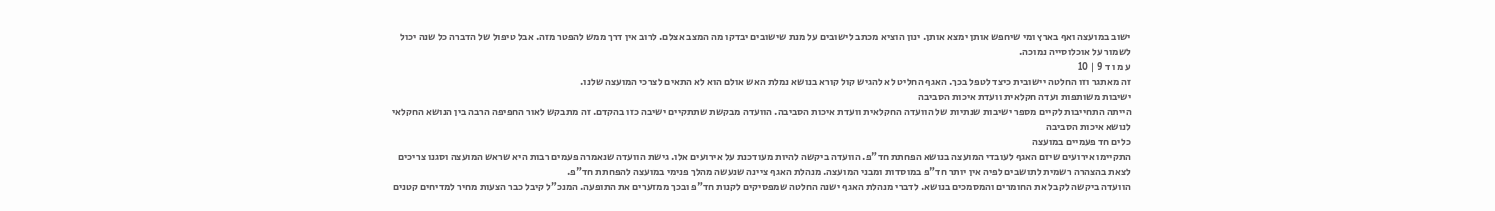ישוב במועצה ואף בארץ ומי שיחפש אותן ימצא אותן. ינון הוציא מכתב לישובים על מנת שישובים יבדקו מה המצב אצלם. לרוב אין דרך ממש להפטר מזה. אבל טיפול של הדברה כל שנה יכול לשמור על אוכלוסייה נמוכה.
ע מ ו ד 9 | 10
זה מאתגר וזו החלטה יישובית כיצד לטפל בכך. האגף החליט לא להגיש קול קורא בנושא נמלת האש אולם הוא לא התאים לצרכי המועצה שלנו.
ישיבות משותפות ועדה חקלאית וועדת איכות הסביבה
הייתה התחייבות לקיים מספר ישיבות שנתיות של הוועדה החקלאית וועדת איכות הסביבה. הוועדה מבקשת שתתקיים ישיבה כזו בהקדם. זה מתבקש לאור החפיפה הרבה בין הנושא החקלאי לנושא איכות הסביבה
כלים חד פעמיים במועצה
התקיימו אירועים שיזם האגף לעובדי המועצה בנושא הפחתת חד"פ. הוועדה ביקשה להיות מעודכנת על אירועים אלו. גישת הוועדה שנאמרה פעמים רבות היא שראש המועצה וסגנו צריכים לצאת בהצהרה רשמית לתושבים לפיה אין יותר חד"פ במוסדות ומבני המועצה. מנהלת האגף ציינה שנעשה מהלך פנימי במועצה להפחתת חד"פ.
הוועדה ביקשה לקבל את החומרים והמסמכים בנושא. לדברי מנהלת האגף ישנה החלטה שמפסיקים לקנות חד"פ ובכך ממזערים את התופעה. המנכ”ל קיבל כבר הצעות מחיר למדיחים קטנים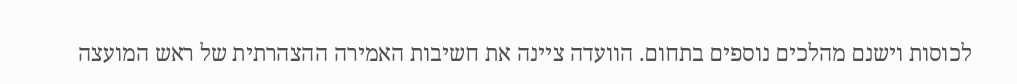לכוסות וישנם מהלכים נוספים בתחום. הוועדה ציינה את חשיבות האמירה ההצהרתית של ראש המועצה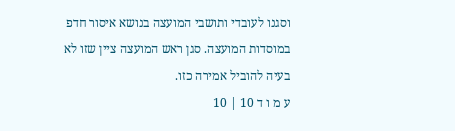וסגנו לעובדי ותושבי המועצה בנושא איסור חדפ במוסדות המועצה. סגן ראש המועצה ציין שזו לא בעיה להוביל אמירה כזו.
ע מ ו ד 10 | 10